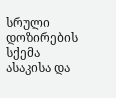სრული დოზირების სქემა ასაკისა და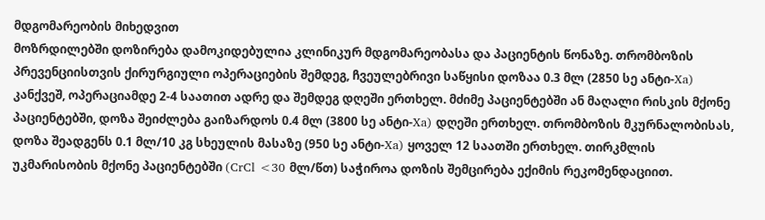მდგომარეობის მიხედვით
მოზრდილებში დოზირება დამოკიდებულია კლინიკურ მდგომარეობასა და პაციენტის წონაზე. თრომბოზის პრევენციისთვის ქირურგიული ოპერაციების შემდეგ, ჩვეულებრივი საწყისი დოზაა 0.3 მლ (2850 სე ანტი-Xa) კანქვეშ, ოპერაციამდე 2-4 საათით ადრე და შემდეგ დღეში ერთხელ. მძიმე პაციენტებში ან მაღალი რისკის მქონე პაციენტებში, დოზა შეიძლება გაიზარდოს 0.4 მლ (3800 სე ანტი-Xa) დღეში ერთხელ. თრომბოზის მკურნალობისას, დოზა შეადგენს 0.1 მლ/10 კგ სხეულის მასაზე (950 სე ანტი-Xa) ყოველ 12 საათში ერთხელ. თირკმლის უკმარისობის მქონე პაციენტებში (CrCl <30 მლ/წთ) საჭიროა დოზის შემცირება ექიმის რეკომენდაციით.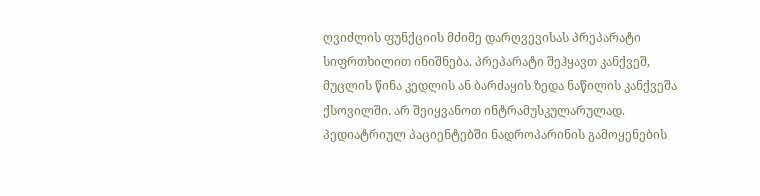ღვიძლის ფუნქციის მძიმე დარღვევისას პრეპარატი სიფრთხილით ინიშნება. პრეპარატი შეჰყავთ კანქვეშ, მუცლის წინა კედლის ან ბარძაყის ზედა ნაწილის კანქვეშა ქსოვილში. არ შეიყვანოთ ინტრამუსკულარულად.
პედიატრიულ პაციენტებში ნადროპარინის გამოყენების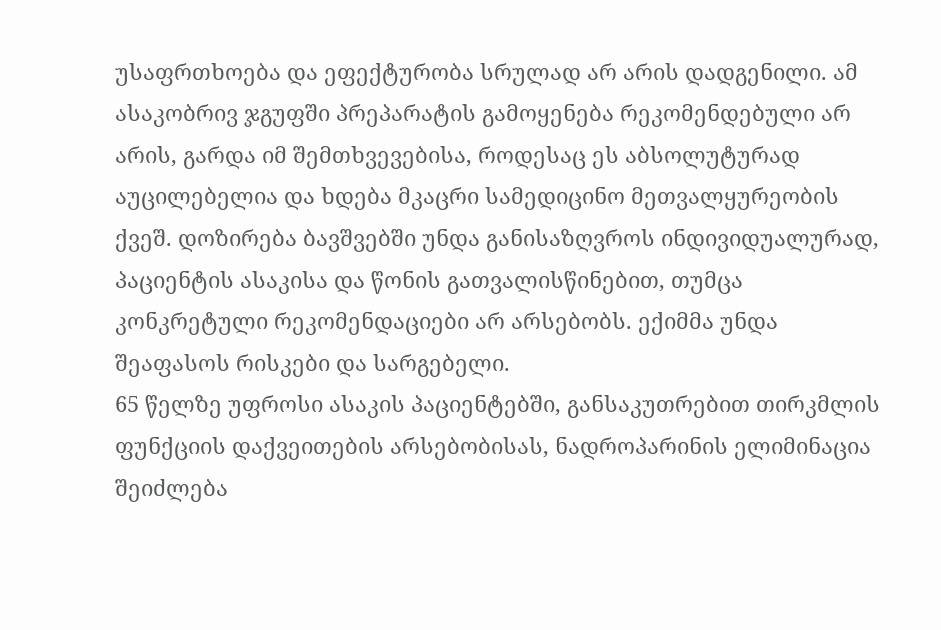უსაფრთხოება და ეფექტურობა სრულად არ არის დადგენილი. ამ ასაკობრივ ჯგუფში პრეპარატის გამოყენება რეკომენდებული არ არის, გარდა იმ შემთხვევებისა, როდესაც ეს აბსოლუტურად აუცილებელია და ხდება მკაცრი სამედიცინო მეთვალყურეობის ქვეშ. დოზირება ბავშვებში უნდა განისაზღვროს ინდივიდუალურად, პაციენტის ასაკისა და წონის გათვალისწინებით, თუმცა კონკრეტული რეკომენდაციები არ არსებობს. ექიმმა უნდა შეაფასოს რისკები და სარგებელი.
65 წელზე უფროსი ასაკის პაციენტებში, განსაკუთრებით თირკმლის ფუნქციის დაქვეითების არსებობისას, ნადროპარინის ელიმინაცია შეიძლება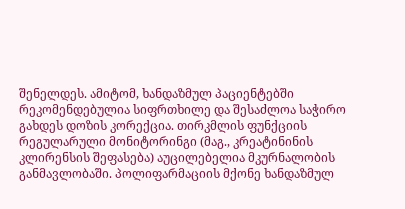შენელდეს. ამიტომ, ხანდაზმულ პაციენტებში რეკომენდებულია სიფრთხილე და შესაძლოა საჭირო გახდეს დოზის კორექცია. თირკმლის ფუნქციის რეგულარული მონიტორინგი (მაგ., კრეატინინის კლირენსის შეფასება) აუცილებელია მკურნალობის განმავლობაში. პოლიფარმაციის მქონე ხანდაზმულ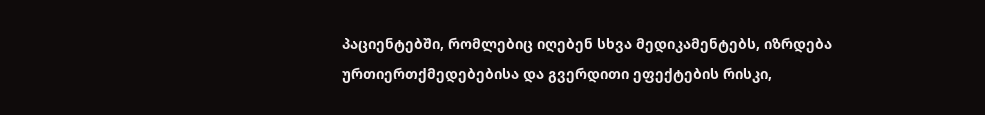პაციენტებში, რომლებიც იღებენ სხვა მედიკამენტებს, იზრდება ურთიერთქმედებებისა და გვერდითი ეფექტების რისკი,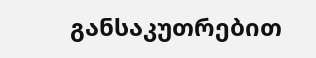განსაკუთრებით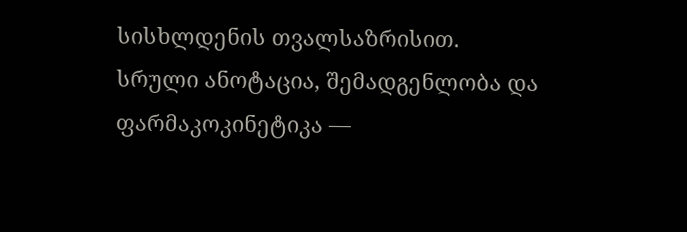სისხლდენის თვალსაზრისით.
სრული ანოტაცია, შემადგენლობა და ფარმაკოკინეტიკა —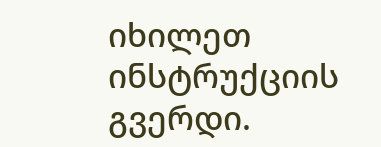იხილეთ ინსტრუქციის გვერდი.